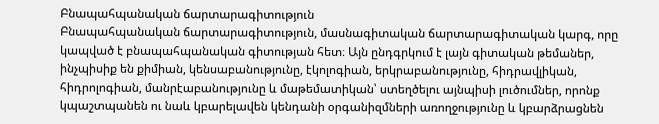Բնապահպանական ճարտարագիտություն
Բնապահպանական ճարտարագիտություն, մասնագիտական ճարտարագիտական կարգ, որը կապված է բնապահպանական գիտության հետ։ Այն ընդգրկում է լայն գիտական թեմաներ, ինչպիսիք են քիմիան, կենսաբանությունը, էկոլոգիան, երկրաբանությունը, հիդրավլիկան, հիդրոլոգիան, մանրէաբանությունը և մաթեմատիկան՝ ստեղծելու այնպիսի լուծումներ, որոնք կպաշտպանեն ու նաև կբարելավեն կենդանի օրգանիզմների առողջությունը և կբարձրացնեն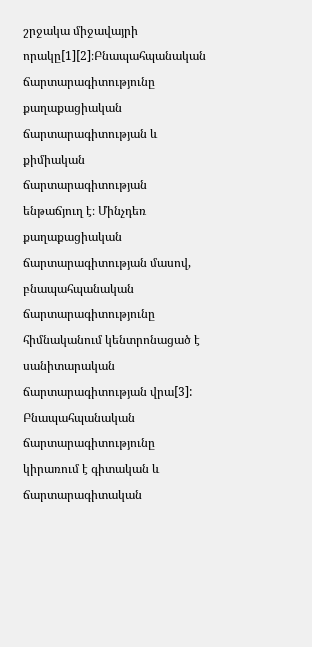շրջակա միջավայրի որակը[1][2]։Բնապահպանական ճարտարագիտությունը քաղաքացիական ճարտարագիտության և քիմիական ճարտարագիտության ենթաճյուղ է։ Մինչդեռ քաղաքացիական ճարտարագիտության մասով, բնապահպանական ճարտարագիտությունը հիմնականում կենտրոնացած է սանիտարական ճարտարագիտության վրա[3]:
Բնապահպանական ճարտարագիտությունը կիրառում է գիտական և ճարտարագիտական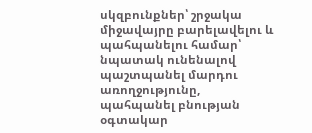սկզբունքներ՝ շրջակա միջավայրը բարելավելու և պահպանելու համար՝ նպատակ ունենալով պաշտպանել մարդու առողջությունը, պահպանել բնության օգտակար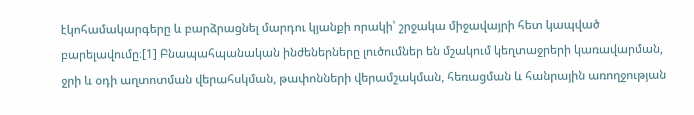էկոհամակարգերը և բարձրացնել մարդու կյանքի որակի՝ շրջակա միջավայրի հետ կապված բարելավումը։[1] Բնապահպանական ինժեներները լուծումներ են մշակում կեղտաջրերի կառավարման, ջրի և օդի աղտոտման վերահսկման, թափոնների վերամշակման, հեռացման և հանրային առողջության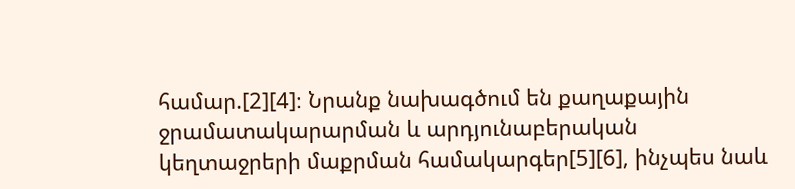համար.[2][4]։ Նրանք նախագծում են քաղաքային ջրամատակարարման և արդյունաբերական կեղտաջրերի մաքրման համակարգեր[5][6], ինչպես նաև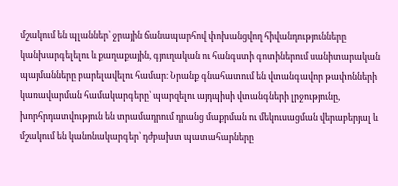մշակում են պլաններ՝ ջրային ճանապարհով փոխանցվող հիվանդությունները կանխարգելելու և քաղաքային, գյուղական ու հանգստի գոտիներում սանիտարական պայմանները բարելավելու համար։ Նրանք գնահատում են վտանգավոր թափոնների կառավարման համակարգերը՝ պարզելու այդպիսի վտանգների լրջությունը, խորհրդատվություն են տրամադրում դրանց մաքրման ու մեկուսացման վերաբերյալ և մշակում են կանոնակարգեր՝ դժբախտ պատահարները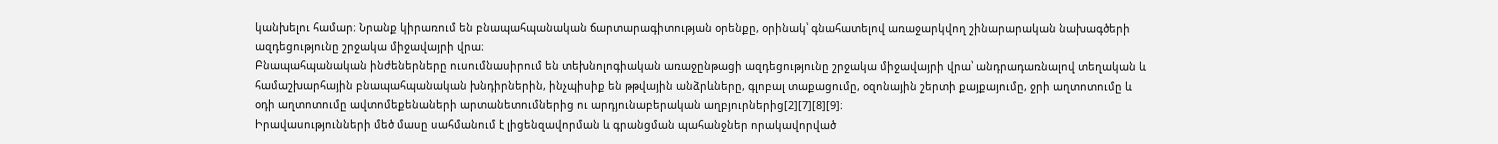կանխելու համար։ Նրանք կիրառում են բնապահպանական ճարտարագիտության օրենքը, օրինակ՝ գնահատելով առաջարկվող շինարարական նախագծերի ազդեցությունը շրջակա միջավայրի վրա։
Բնապահպանական ինժեներները ուսումնասիրում են տեխնոլոգիական առաջընթացի ազդեցությունը շրջակա միջավայրի վրա՝ անդրադառնալով տեղական և համաշխարհային բնապահպանական խնդիրներին, ինչպիսիք են թթվային անձրևները, գլոբալ տաքացումը, օզոնային շերտի քայքայումը, ջրի աղտոտումը և օդի աղտոտումը ավտոմեքենաների արտանետումներից ու արդյունաբերական աղբյուրներից[2][7][8][9]։
Իրավասությունների մեծ մասը սահմանում է լիցենզավորման և գրանցման պահանջներ որակավորված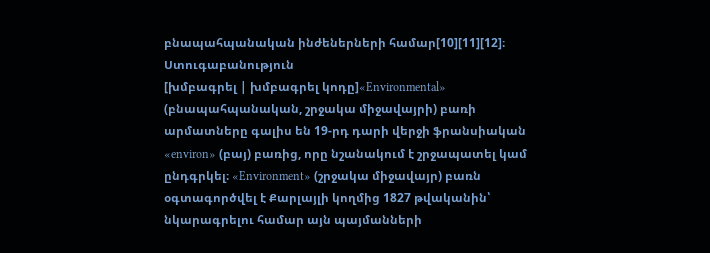բնապահպանական ինժեներների համար[10][11][12]։
Ստուգաբանություն
[խմբագրել | խմբագրել կոդը]«Environmental» (բնապահպանական, շրջակա միջավայրի) բառի արմատները գալիս են 19-րդ դարի վերջի ֆրանսիական «environ» (բայ) բառից, որը նշանակում է շրջապատել կամ ընդգրկել։ «Environment» (շրջակա միջավայր) բառն օգտագործվել է Քարլայլի կողմից 1827 թվականին՝ նկարագրելու համար այն պայմանների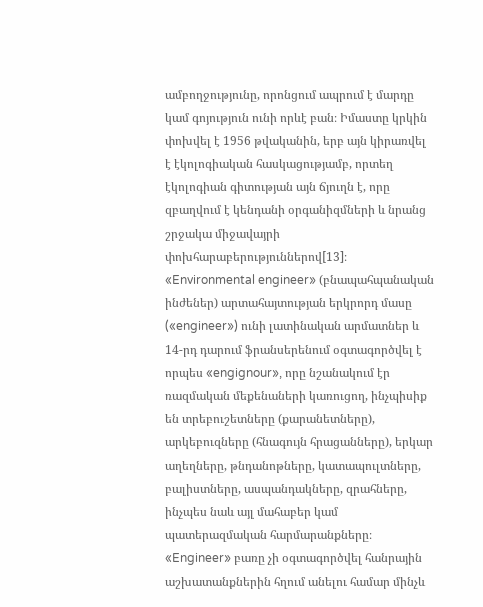ամբողջությունը, որոնցում ապրում է մարդը կամ գոյություն ունի որևէ բան։ Իմաստը կրկին փոխվել է 1956 թվականին, երբ այն կիրառվել է էկոլոգիական հասկացությամբ, որտեղ էկոլոգիան գիտության այն ճյուղն է, որը զբաղվում է կենդանի օրգանիզմների և նրանց շրջակա միջավայրի փոխհարաբերություններով[13]։
«Environmental engineer» (բնապահպանական ինժեներ) արտահայտության երկրորդ մասը («engineer») ունի լատինական արմատներ և 14-րդ դարում ֆրանսերենում օգտագործվել է որպես «engignour», որը նշանակում էր ռազմական մեքենաների կառուցող, ինչպիսիք են տրեբուշետները (քարանետները), արկեբուզները (հնագույն հրացանները), երկար աղեղները, թնդանոթները, կատապուլտները, բալիստները, ասպանդակները, զրահները, ինչպես նաև այլ մահաբեր կամ պատերազմական հարմարանքները։ «Engineer» բառը չի օգտագործվել հանրային աշխատանքներին հղում անելու համար մինչև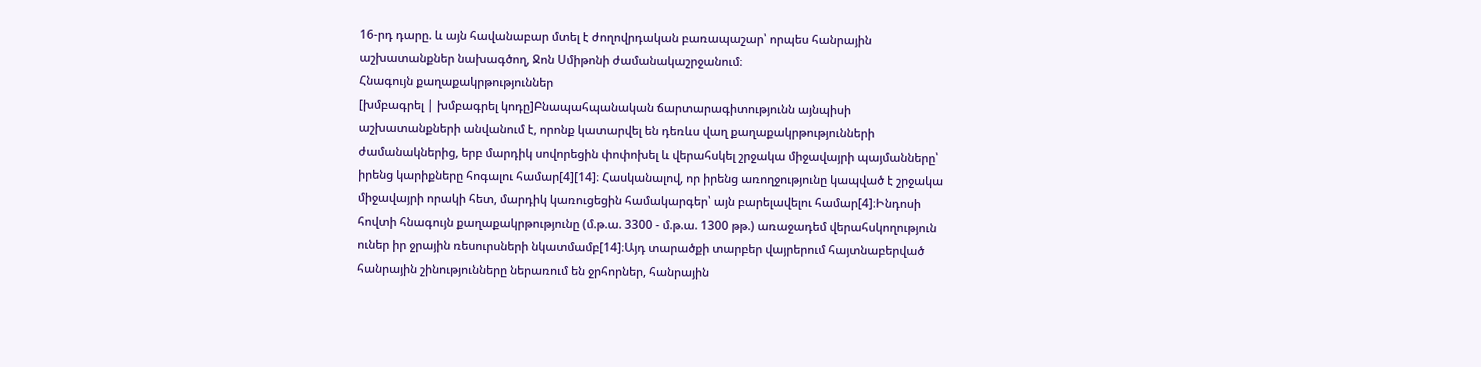16-րդ դարը. և այն հավանաբար մտել է ժողովրդական բառապաշար՝ որպես հանրային աշխատանքներ նախագծող, Ջոն Սմիթոնի ժամանակաշրջանում։
Հնագույն քաղաքակրթություններ
[խմբագրել | խմբագրել կոդը]Բնապահպանական ճարտարագիտությունն այնպիսի աշխատանքների անվանում է, որոնք կատարվել են դեռևս վաղ քաղաքակրթությունների ժամանակներից, երբ մարդիկ սովորեցին փոփոխել և վերահսկել շրջակա միջավայրի պայմանները՝ իրենց կարիքները հոգալու համար[4][14]։ Հասկանալով, որ իրենց առողջությունը կապված է շրջակա միջավայրի որակի հետ, մարդիկ կառուցեցին համակարգեր՝ այն բարելավելու համար[4]։Ինդոսի հովտի հնագույն քաղաքակրթությունը (մ.թ.ա. 3300 - մ.թ.ա. 1300 թթ.) առաջադեմ վերահսկողություն ուներ իր ջրային ռեսուրսների նկատմամբ[14]։Այդ տարածքի տարբեր վայրերում հայտնաբերված հանրային շինությունները ներառում են ջրհորներ, հանրային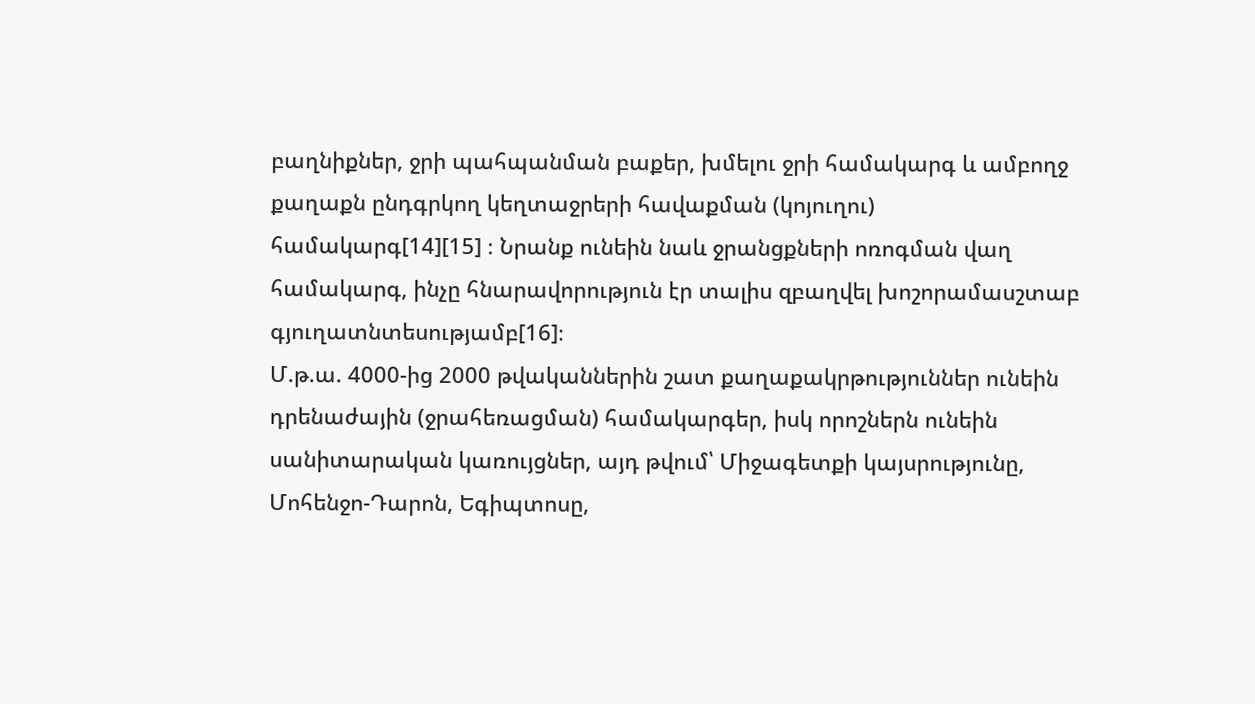բաղնիքներ, ջրի պահպանման բաքեր, խմելու ջրի համակարգ և ամբողջ քաղաքն ընդգրկող կեղտաջրերի հավաքման (կոյուղու) համակարգ[14][15] ։ Նրանք ունեին նաև ջրանցքների ոռոգման վաղ համակարգ, ինչը հնարավորություն էր տալիս զբաղվել խոշորամասշտաբ գյուղատնտեսությամբ[16]։
Մ.թ.ա. 4000-ից 2000 թվականներին շատ քաղաքակրթություններ ունեին դրենաժային (ջրահեռացման) համակարգեր, իսկ որոշներն ունեին սանիտարական կառույցներ, այդ թվում՝ Միջագետքի կայսրությունը, Մոհենջո-Դարոն, Եգիպտոսը,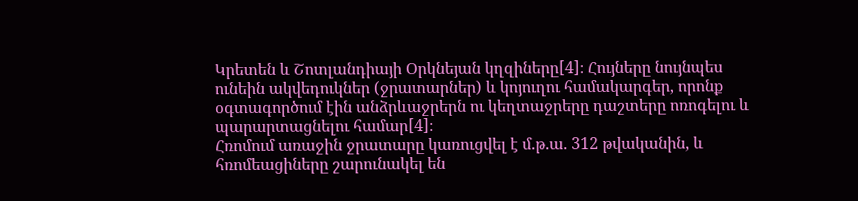Կրետեն և Շոտլանդիայի Օրկնեյան կղզիները[4]։ Հույները նույնպես ունեին ակվեդուկներ (ջրատարներ) և կոյուղու համակարգեր, որոնք օգտագործում էին անձրևաջրերն ու կեղտաջրերը դաշտերը ոռոգելու և պարարտացնելու համար[4]։
Հռոմում առաջին ջրատարը կառուցվել է մ.թ.ա. 312 թվականին, և հռոմեացիները շարունակել են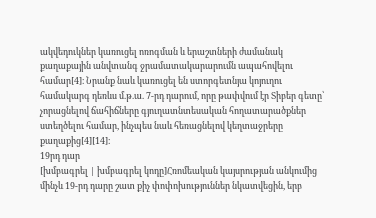ակվեդուկներ կառուցել ոռոգման և երաշտների ժամանակ քաղաքային անվտանգ ջրամատակարարումն ապահովելու համար[4]։ Նրանք նաև կառուցել են ստորգետնյա կոյուղու համակարգ դեռևս մ.թ.ա. 7-րդ դարում, որը թափվում էր Տիբեր գետը՝ չորացնելով ճահիճները գյուղատնտեսական հողատարածքներ ստեղծելու համար, ինչպես նաև հեռացնելով կեղտաջրերը քաղաքից[4][14]։
19րդ դար
[խմբագրել | խմբագրել կոդը]Հռոմեական կայսրության անկումից մինչև 19-րդ դարը շատ քիչ փոփոխություններ նկատվեցին, երբ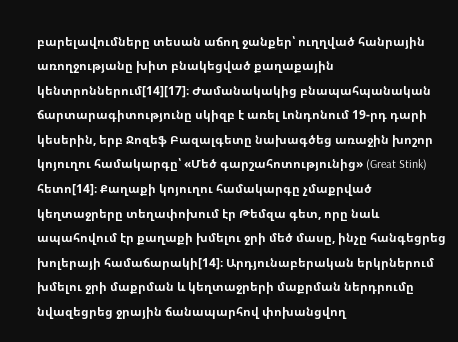բարելավումները տեսան աճող ջանքեր՝ ուղղված հանրային առողջությանը խիտ բնակեցված քաղաքային կենտրոններում[14][17]։ Ժամանակակից բնապահպանական ճարտարագիտությունը սկիզբ է առել Լոնդոնում 19-րդ դարի կեսերին, երբ Ջոզեֆ Բազալգետը նախագծեց առաջին խոշոր կոյուղու համակարգը՝ «Մեծ գարշահոտությունից» (Great Stink) հետո[14]։ Քաղաքի կոյուղու համակարգը չմաքրված կեղտաջրերը տեղափոխում էր Թեմզա գետ, որը նաև ապահովում էր քաղաքի խմելու ջրի մեծ մասը, ինչը հանգեցրեց խոլերայի համաճարակի[14]։ Արդյունաբերական երկրներում խմելու ջրի մաքրման և կեղտաջրերի մաքրման ներդրումը նվազեցրեց ջրային ճանապարհով փոխանցվող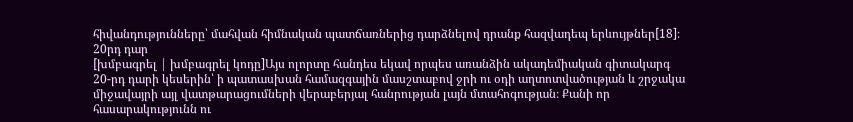հիվանդությունները՝ մահվան հիմնական պատճառներից դարձնելով դրանք հազվադեպ երևույթներ[18]։
20րդ դար
[խմբագրել | խմբագրել կոդը]Այս ոլորտը հանդես եկավ որպես առանձին ակադեմիական գիտակարգ 20-րդ դարի կեսերին՝ ի պատասխան համազգային մասշտաբով ջրի ու օդի աղտոտվածության և շրջակա միջավայրի այլ վատթարացումների վերաբերյալ հանրության լայն մտահոգության։ Քանի որ հասարակությունն ու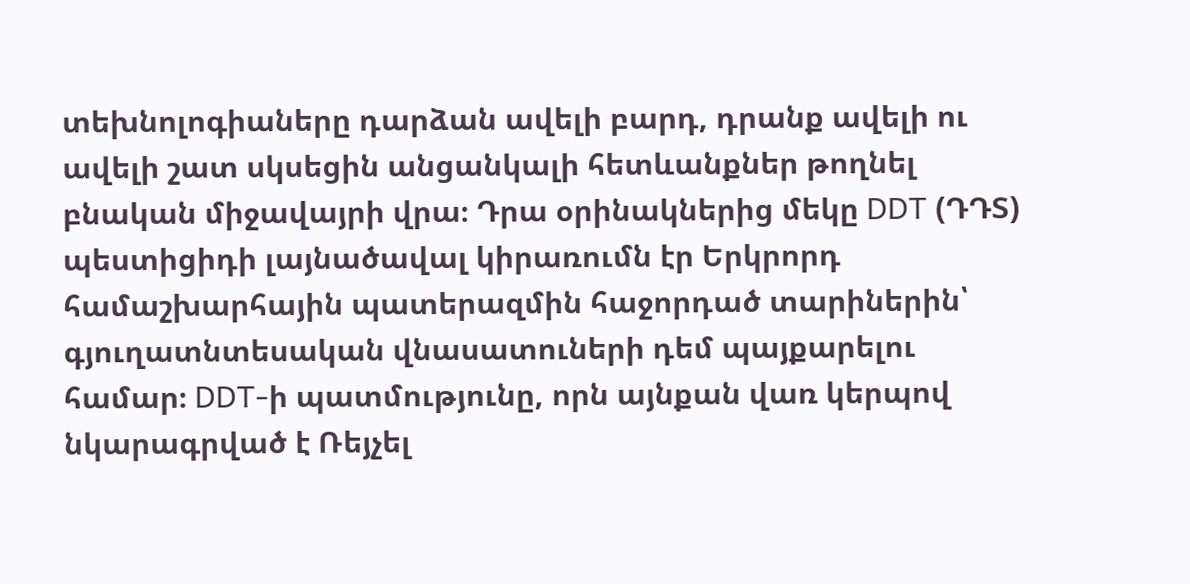տեխնոլոգիաները դարձան ավելի բարդ, դրանք ավելի ու ավելի շատ սկսեցին անցանկալի հետևանքներ թողնել բնական միջավայրի վրա։ Դրա օրինակներից մեկը DDT (ԴԴՏ) պեստիցիդի լայնածավալ կիրառումն էր Երկրորդ համաշխարհային պատերազմին հաջորդած տարիներին՝ գյուղատնտեսական վնասատուների դեմ պայքարելու համար։ DDT-ի պատմությունը, որն այնքան վառ կերպով նկարագրված է Ռեյչել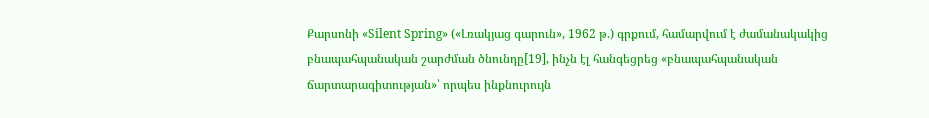Քարսոնի «Silent Spring» («Լռակյաց գարուն», 1962 թ.) գրքում, համարվում է ժամանակակից բնապահպանական շարժման ծնունդը[19], ինչն էլ հանգեցրեց «բնապահպանական ճարտարագիտության»՝ որպես ինքնուրույն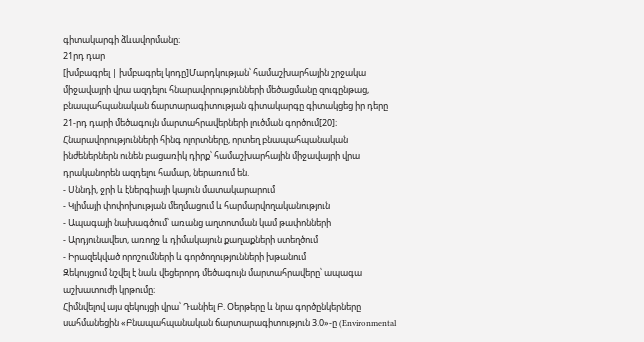գիտակարգի ձևավորմանը։
21րդ դար
[խմբագրել | խմբագրել կոդը]Մարդկության՝ համաշխարհային շրջակա միջավայրի վրա ազդելու հնարավորությունների մեծացմանը զուգընթաց, բնապահպանական ճարտարագիտության գիտակարգը գիտակցեց իր դերը 21-րդ դարի մեծագույն մարտահրավերների լուծման գործում[20]։ Հնարավորությունների հինգ ոլորտները, որտեղ բնապահպանական ինժեներներն ունեն բացառիկ դիրք՝ համաշխարհային միջավայրի վրա դրականորեն ազդելու համար, ներառում են.
- Սննդի, ջրի և էներգիայի կայուն մատակարարում
- Կլիմայի փոփոխության մեղմացում և հարմարվողականություն
- Ապագայի նախագծում՝ առանց աղտոտման կամ թափոնների
- Արդյունավետ, առողջ և դիմակայուն քաղաքների ստեղծում
- Իրազեկված որոշումների և գործողությունների խթանում
Զեկույցում նշվել է նաև վեցերորդ մեծագույն մարտահրավերը՝ ապագա աշխատուժի կրթումը։
Հիմնվելով այս զեկույցի վրա՝ Դանիել Բ. Օերթերը և նրա գործընկերները սահմանեցին «Բնապահպանական ճարտարագիտություն 3.0»-ը (Environmental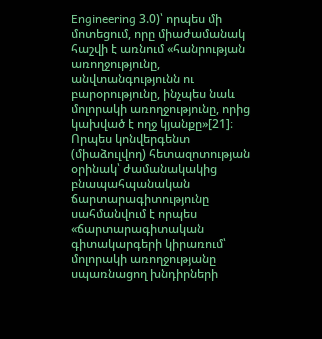Engineering 3.0)՝ որպես մի մոտեցում, որը միաժամանակ հաշվի է առնում «հանրության առողջությունը, անվտանգությունն ու բարօրությունը, ինչպես նաև մոլորակի առողջությունը, որից կախված է ողջ կյանքը»[21]։ Որպես կոնվերգենտ (միաձուլվող) հետազոտության օրինակ՝ ժամանակակից բնապահպանական ճարտարագիտությունը սահմանվում է որպես «ճարտարագիտական գիտակարգերի կիրառում՝ մոլորակի առողջությանը սպառնացող խնդիրների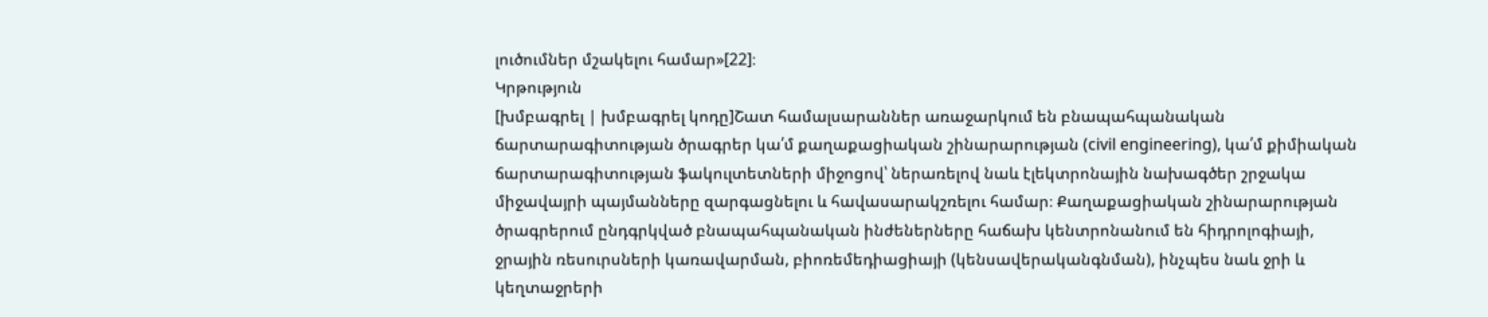լուծումներ մշակելու համար»[22]։
Կրթություն
[խմբագրել | խմբագրել կոդը]Շատ համալսարաններ առաջարկում են բնապահպանական ճարտարագիտության ծրագրեր կա՛մ քաղաքացիական շինարարության (civil engineering), կա՛մ քիմիական ճարտարագիտության ֆակուլտետների միջոցով՝ ներառելով նաև էլեկտրոնային նախագծեր շրջակա միջավայրի պայմանները զարգացնելու և հավասարակշռելու համար։ Քաղաքացիական շինարարության ծրագրերում ընդգրկված բնապահպանական ինժեներները հաճախ կենտրոնանում են հիդրոլոգիայի, ջրային ռեսուրսների կառավարման, բիոռեմեդիացիայի (կենսավերականգնման), ինչպես նաև ջրի և կեղտաջրերի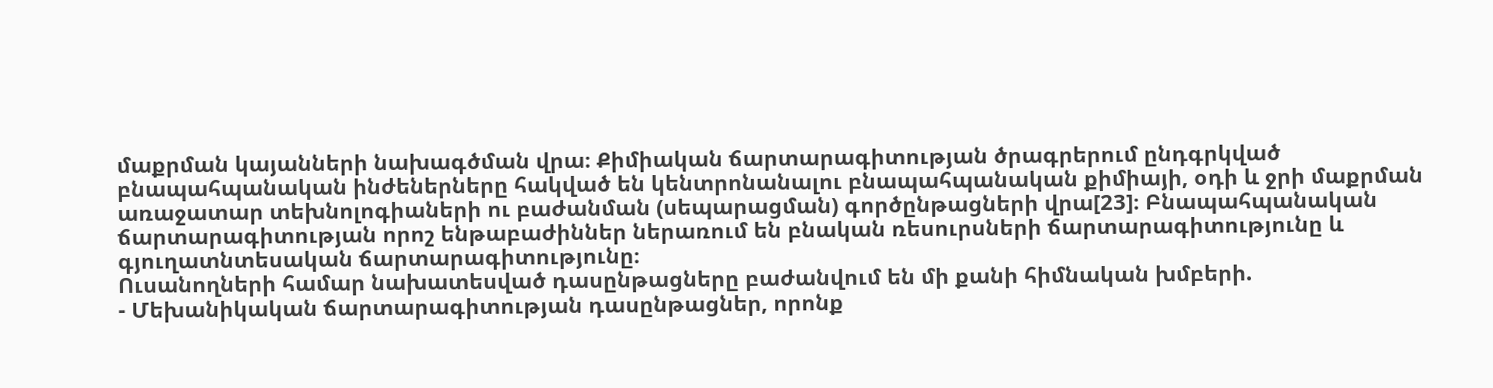մաքրման կայանների նախագծման վրա։ Քիմիական ճարտարագիտության ծրագրերում ընդգրկված բնապահպանական ինժեներները հակված են կենտրոնանալու բնապահպանական քիմիայի, օդի և ջրի մաքրման առաջատար տեխնոլոգիաների ու բաժանման (սեպարացման) գործընթացների վրա[23]։ Բնապահպանական ճարտարագիտության որոշ ենթաբաժիններ ներառում են բնական ռեսուրսների ճարտարագիտությունը և գյուղատնտեսական ճարտարագիտությունը։
Ուսանողների համար նախատեսված դասընթացները բաժանվում են մի քանի հիմնական խմբերի.
- Մեխանիկական ճարտարագիտության դասընթացներ, որոնք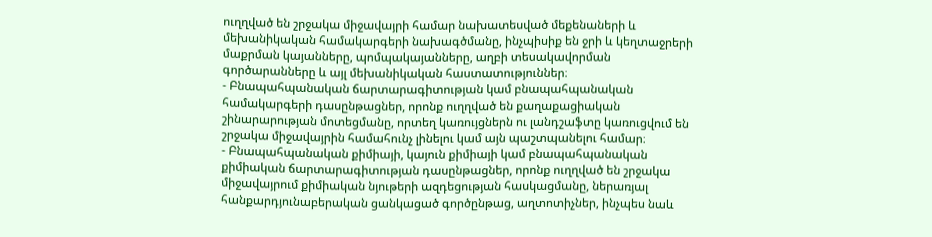ուղղված են շրջակա միջավայրի համար նախատեսված մեքենաների և մեխանիկական համակարգերի նախագծմանը, ինչպիսիք են ջրի և կեղտաջրերի մաքրման կայանները, պոմպակայանները, աղբի տեսակավորման գործարանները և այլ մեխանիկական հաստատություններ։
- Բնապահպանական ճարտարագիտության կամ բնապահպանական համակարգերի դասընթացներ, որոնք ուղղված են քաղաքացիական շինարարության մոտեցմանը, որտեղ կառույցներն ու լանդշաֆտը կառուցվում են շրջակա միջավայրին համահունչ լինելու կամ այն պաշտպանելու համար։
- Բնապահպանական քիմիայի, կայուն քիմիայի կամ բնապահպանական քիմիական ճարտարագիտության դասընթացներ, որոնք ուղղված են շրջակա միջավայրում քիմիական նյութերի ազդեցության հասկացմանը, ներառյալ հանքարդյունաբերական ցանկացած գործընթաց, աղտոտիչներ, ինչպես նաև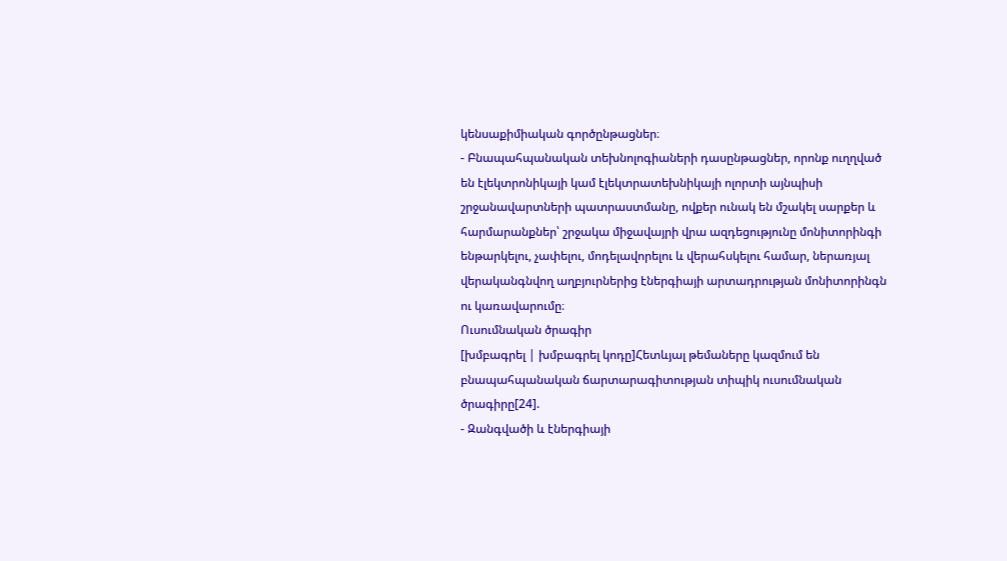կենսաքիմիական գործընթացներ։
- Բնապահպանական տեխնոլոգիաների դասընթացներ, որոնք ուղղված են էլեկտրոնիկայի կամ էլեկտրատեխնիկայի ոլորտի այնպիսի շրջանավարտների պատրաստմանը, ովքեր ունակ են մշակել սարքեր և հարմարանքներ՝ շրջակա միջավայրի վրա ազդեցությունը մոնիտորինգի ենթարկելու, չափելու, մոդելավորելու և վերահսկելու համար, ներառյալ վերականգնվող աղբյուրներից էներգիայի արտադրության մոնիտորինգն ու կառավարումը։
Ուսումնական ծրագիր
[խմբագրել | խմբագրել կոդը]Հետևյալ թեմաները կազմում են բնապահպանական ճարտարագիտության տիպիկ ուսումնական ծրագիրը[24].
- Զանգվածի և էներգիայի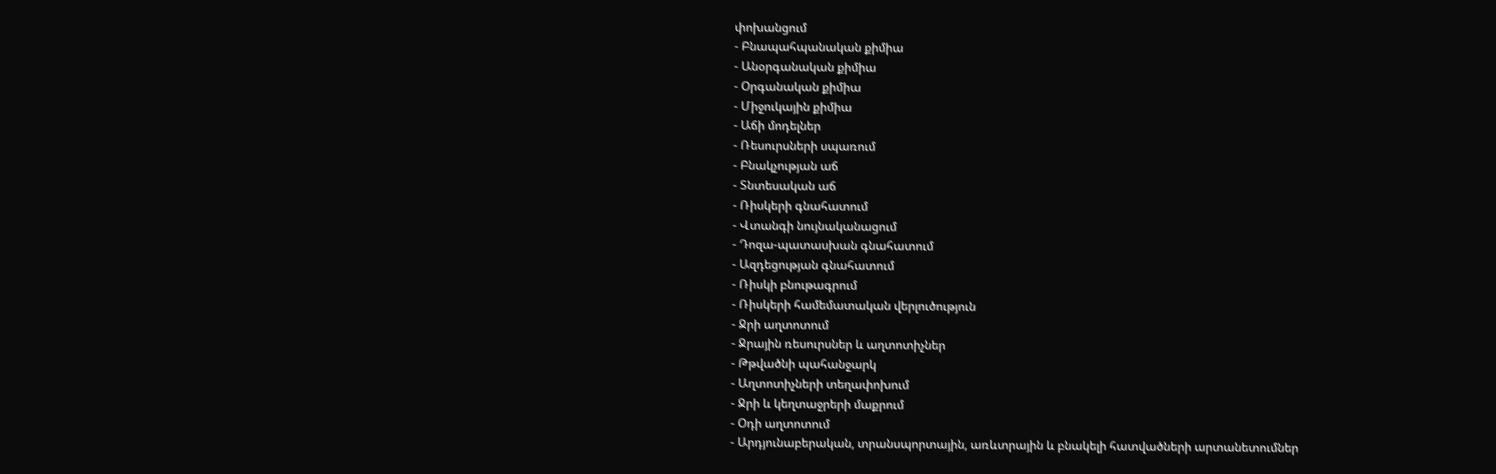փոխանցում
- Բնապահպանական քիմիա
- Անօրգանական քիմիա
- Օրգանական քիմիա
- Միջուկային քիմիա
- Աճի մոդելներ
- Ռեսուրսների սպառում
- Բնակչության աճ
- Տնտեսական աճ
- Ռիսկերի գնահատում
- Վտանգի նույնականացում
- Դոզա-պատասխան գնահատում
- Ազդեցության գնահատում
- Ռիսկի բնութագրում
- Ռիսկերի համեմատական վերլուծություն
- Ջրի աղտոտում
- Ջրային ռեսուրսներ և աղտոտիչներ
- Թթվածնի պահանջարկ
- Աղտոտիչների տեղափոխում
- Ջրի և կեղտաջրերի մաքրում
- Օդի աղտոտում
- Արդյունաբերական, տրանսպորտային, առևտրային և բնակելի հատվածների արտանետումներ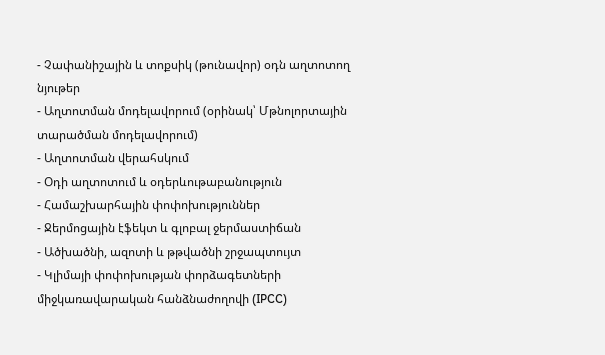- Չափանիշային և տոքսիկ (թունավոր) օդն աղտոտող նյութեր
- Աղտոտման մոդելավորում (օրինակ՝ Մթնոլորտային տարածման մոդելավորում)
- Աղտոտման վերահսկում
- Օդի աղտոտում և օդերևութաբանություն
- Համաշխարհային փոփոխություններ
- Ջերմոցային էֆեկտ և գլոբալ ջերմաստիճան
- Ածխածնի, ազոտի և թթվածնի շրջապտույտ
- Կլիմայի փոփոխության փորձագետների միջկառավարական հանձնաժողովի (IPCC)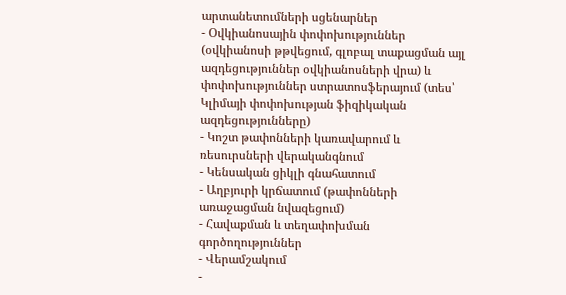արտանետումների սցենարներ
- Օվկիանոսային փոփոխություններ (օվկիանոսի թթվեցում, գլոբալ տաքացման այլ ազդեցություններ օվկիանոսների վրա) և փոփոխություններ ստրատոսֆերայում (տես՝ Կլիմայի փոփոխության ֆիզիկական ազդեցությունները)
- Կոշտ թափոնների կառավարում և ռեսուրսների վերականգնում
- Կենսական ցիկլի գնահատում
- Աղբյուրի կրճատում (թափոնների առաջացման նվազեցում)
- Հավաքման և տեղափոխման գործողություններ
- Վերամշակում
-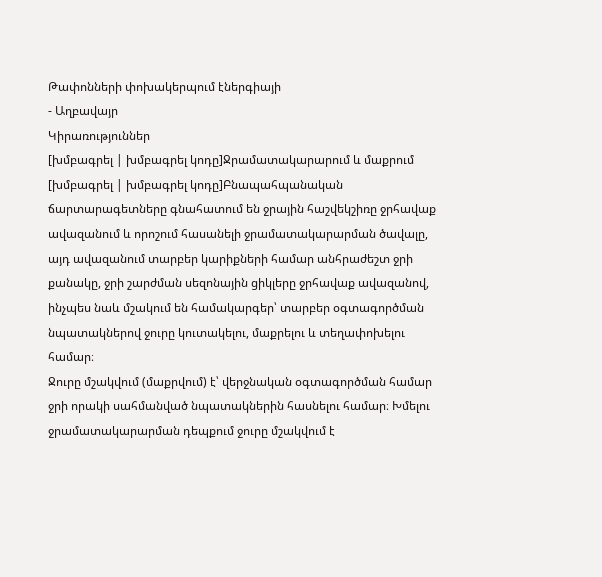Թափոնների փոխակերպում էներգիայի
- Աղբավայր
Կիրառություններ
[խմբագրել | խմբագրել կոդը]Ջրամատակարարում և մաքրում
[խմբագրել | խմբագրել կոդը]Բնապահպանական ճարտարագետները գնահատում են ջրային հաշվեկշիռը ջրհավաք ավազանում և որոշում հասանելի ջրամատակարարման ծավալը, այդ ավազանում տարբեր կարիքների համար անհրաժեշտ ջրի քանակը, ջրի շարժման սեզոնային ցիկլերը ջրհավաք ավազանով, ինչպես նաև մշակում են համակարգեր՝ տարբեր օգտագործման նպատակներով ջուրը կուտակելու, մաքրելու և տեղափոխելու համար։
Ջուրը մշակվում (մաքրվում) է՝ վերջնական օգտագործման համար ջրի որակի սահմանված նպատակներին հասնելու համար։ Խմելու ջրամատակարարման դեպքում ջուրը մշակվում է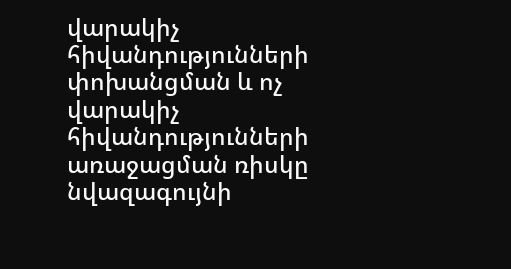վարակիչ հիվանդությունների փոխանցման և ոչ վարակիչ հիվանդությունների առաջացման ռիսկը նվազագույնի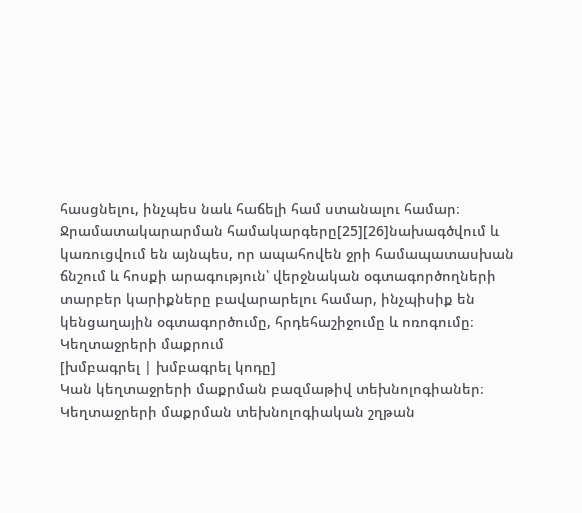հասցնելու, ինչպես նաև հաճելի համ ստանալու համար։ Ջրամատակարարման համակարգերը[25][26]նախագծվում և կառուցվում են այնպես, որ ապահովեն ջրի համապատասխան ճնշում և հոսքի արագություն՝ վերջնական օգտագործողների տարբեր կարիքները բավարարելու համար, ինչպիսիք են կենցաղային օգտագործումը, հրդեհաշիջումը և ոռոգումը։
Կեղտաջրերի մաքրում
[խմբագրել | խմբագրել կոդը]
Կան կեղտաջրերի մաքրման բազմաթիվ տեխնոլոգիաներ։ Կեղտաջրերի մաքրման տեխնոլոգիական շղթան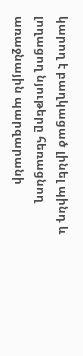կարող է բաղկացած լինել պինդ և լողացող նյութերը հեռացնող առաջնային պարզարանի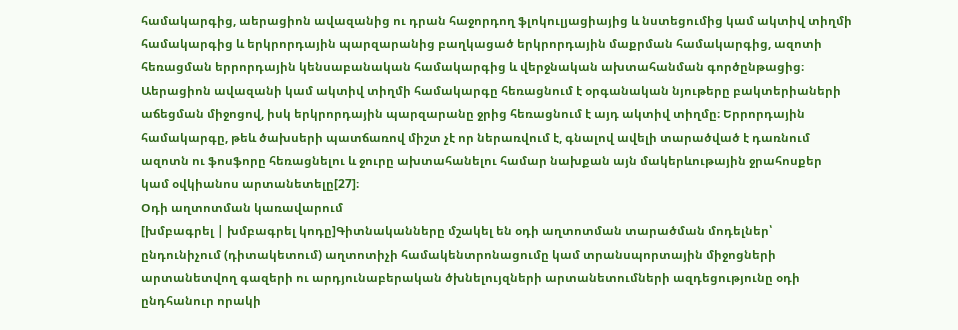համակարգից, աերացիոն ավազանից ու դրան հաջորդող ֆլոկուլյացիայից և նստեցումից կամ ակտիվ տիղմի համակարգից և երկրորդային պարզարանից բաղկացած երկրորդային մաքրման համակարգից, ազոտի հեռացման երրորդային կենսաբանական համակարգից և վերջնական ախտահանման գործընթացից։ Աերացիոն ավազանի կամ ակտիվ տիղմի համակարգը հեռացնում է օրգանական նյութերը բակտերիաների աճեցման միջոցով, իսկ երկրորդային պարզարանը ջրից հեռացնում է այդ ակտիվ տիղմը։ Երրորդային համակարգը, թեև ծախսերի պատճառով միշտ չէ որ ներառվում է, գնալով ավելի տարածված է դառնում ազոտն ու ֆոսֆորը հեռացնելու և ջուրը ախտահանելու համար նախքան այն մակերևութային ջրահոսքեր կամ օվկիանոս արտանետելը[27]։
Օդի աղտոտման կառավարում
[խմբագրել | խմբագրել կոդը]Գիտնականները մշակել են օդի աղտոտման տարածման մոդելներ՝ ընդունիչում (դիտակետում) աղտոտիչի համակենտրոնացումը կամ տրանսպորտային միջոցների արտանետվող գազերի ու արդյունաբերական ծխնելույզների արտանետումների ազդեցությունը օդի ընդհանուր որակի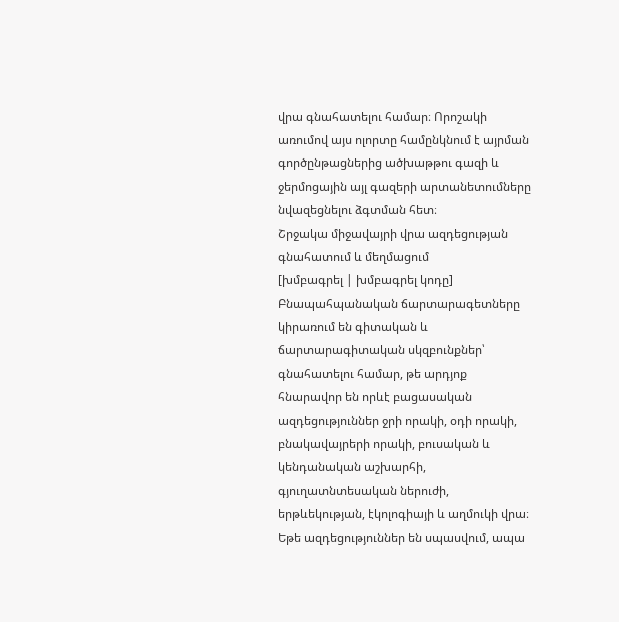վրա գնահատելու համար։ Որոշակի առումով այս ոլորտը համընկնում է այրման գործընթացներից ածխաթթու գազի և ջերմոցային այլ գազերի արտանետումները նվազեցնելու ձգտման հետ։
Շրջակա միջավայրի վրա ազդեցության գնահատում և մեղմացում
[խմբագրել | խմբագրել կոդը]
Բնապահպանական ճարտարագետները կիրառում են գիտական և ճարտարագիտական սկզբունքներ՝ գնահատելու համար, թե արդյոք հնարավոր են որևէ բացասական ազդեցություններ ջրի որակի, օդի որակի, բնակավայրերի որակի, բուսական և կենդանական աշխարհի, գյուղատնտեսական ներուժի, երթևեկության, էկոլոգիայի և աղմուկի վրա։ Եթե ազդեցություններ են սպասվում, ապա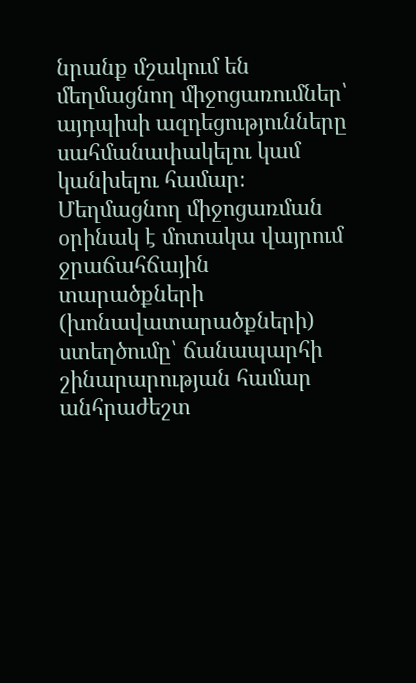նրանք մշակում են մեղմացնող միջոցառումներ՝ այդպիսի ազդեցությունները սահմանափակելու կամ կանխելու համար։ Մեղմացնող միջոցառման օրինակ է մոտակա վայրում ջրաճահճային տարածքների (խոնավատարածքների) ստեղծումը՝ ճանապարհի շինարարության համար անհրաժեշտ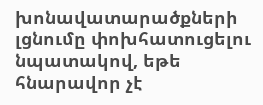խոնավատարածքների լցնումը փոխհատուցելու նպատակով, եթե հնարավոր չէ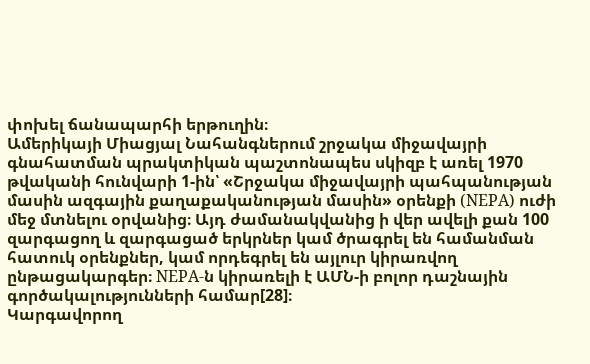փոխել ճանապարհի երթուղին։
Ամերիկայի Միացյալ Նահանգներում շրջակա միջավայրի գնահատման պրակտիկան պաշտոնապես սկիզբ է առել 1970 թվականի հունվարի 1-ին՝ «Շրջակա միջավայրի պահպանության մասին ազգային քաղաքականության մասին» օրենքի (NEPA) ուժի մեջ մտնելու օրվանից։ Այդ ժամանակվանից ի վեր ավելի քան 100 զարգացող և զարգացած երկրներ կամ ծրագրել են համանման հատուկ օրենքներ, կամ որդեգրել են այլուր կիրառվող ընթացակարգեր։ NEPA-ն կիրառելի է ԱՄՆ-ի բոլոր դաշնային գործակալությունների համար[28]։
Կարգավորող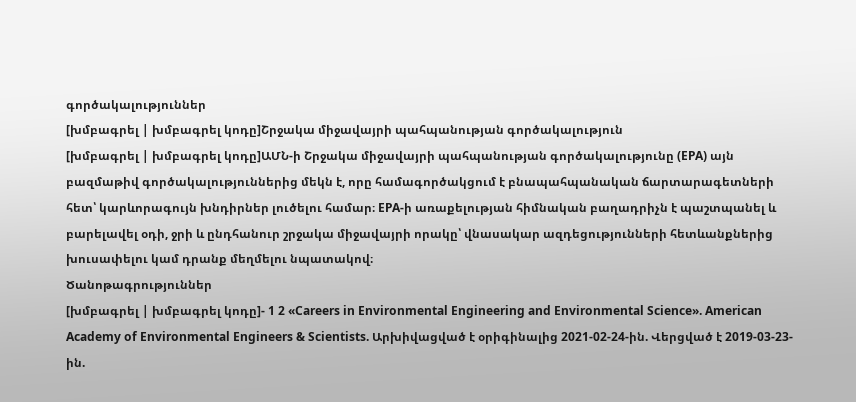գործակալություններ
[խմբագրել | խմբագրել կոդը]Շրջակա միջավայրի պահպանության գործակալություն
[խմբագրել | խմբագրել կոդը]ԱՄՆ-ի Շրջակա միջավայրի պահպանության գործակալությունը (EPA) այն բազմաթիվ գործակալություններից մեկն է, որը համագործակցում է բնապահպանական ճարտարագետների հետ՝ կարևորագույն խնդիրներ լուծելու համար։ EPA-ի առաքելության հիմնական բաղադրիչն է պաշտպանել և բարելավել օդի, ջրի և ընդհանուր շրջակա միջավայրի որակը՝ վնասակար ազդեցությունների հետևանքներից խուսափելու կամ դրանք մեղմելու նպատակով։
Ծանոթագրություններ
[խմբագրել | խմբագրել կոդը]- 1 2 «Careers in Environmental Engineering and Environmental Science». American Academy of Environmental Engineers & Scientists. Արխիվացված է օրիգինալից 2021-02-24-ին. Վերցված է 2019-03-23-ին.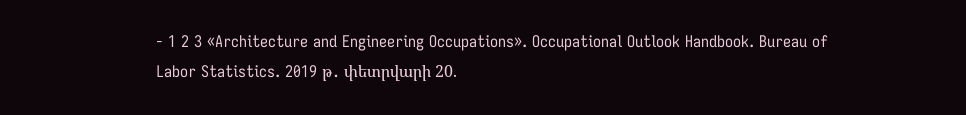- 1 2 3 «Architecture and Engineering Occupations». Occupational Outlook Handbook. Bureau of Labor Statistics. 2019 թ․ փետրվարի 20.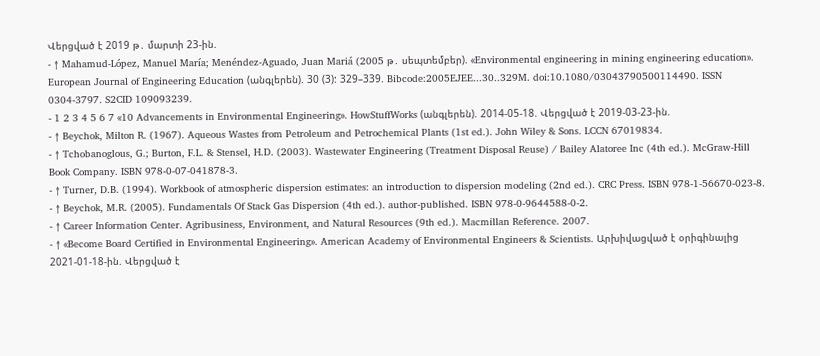Վերցված է 2019 թ․ մարտի 23-ին.
- ↑ Mahamud-López, Manuel María; Menéndez-Aguado, Juan Mariá (2005 թ․ սեպտեմբեր). «Environmental engineering in mining engineering education». European Journal of Engineering Education (անգլերեն). 30 (3): 329–339. Bibcode:2005EJEE...30..329M. doi:10.1080/03043790500114490. ISSN 0304-3797. S2CID 109093239.
- 1 2 3 4 5 6 7 «10 Advancements in Environmental Engineering». HowStuffWorks (անգլերեն). 2014-05-18. Վերցված է 2019-03-23-ին.
- ↑ Beychok, Milton R. (1967). Aqueous Wastes from Petroleum and Petrochemical Plants (1st ed.). John Wiley & Sons. LCCN 67019834.
- ↑ Tchobanoglous, G.; Burton, F.L. & Stensel, H.D. (2003). Wastewater Engineering (Treatment Disposal Reuse) / Bailey Alatoree Inc (4th ed.). McGraw-Hill Book Company. ISBN 978-0-07-041878-3.
- ↑ Turner, D.B. (1994). Workbook of atmospheric dispersion estimates: an introduction to dispersion modeling (2nd ed.). CRC Press. ISBN 978-1-56670-023-8.
- ↑ Beychok, M.R. (2005). Fundamentals Of Stack Gas Dispersion (4th ed.). author-published. ISBN 978-0-9644588-0-2.
- ↑ Career Information Center. Agribusiness, Environment, and Natural Resources (9th ed.). Macmillan Reference. 2007.
- ↑ «Become Board Certified in Environmental Engineering». American Academy of Environmental Engineers & Scientists. Արխիվացված է օրիգինալից 2021-01-18-ին. Վերցված է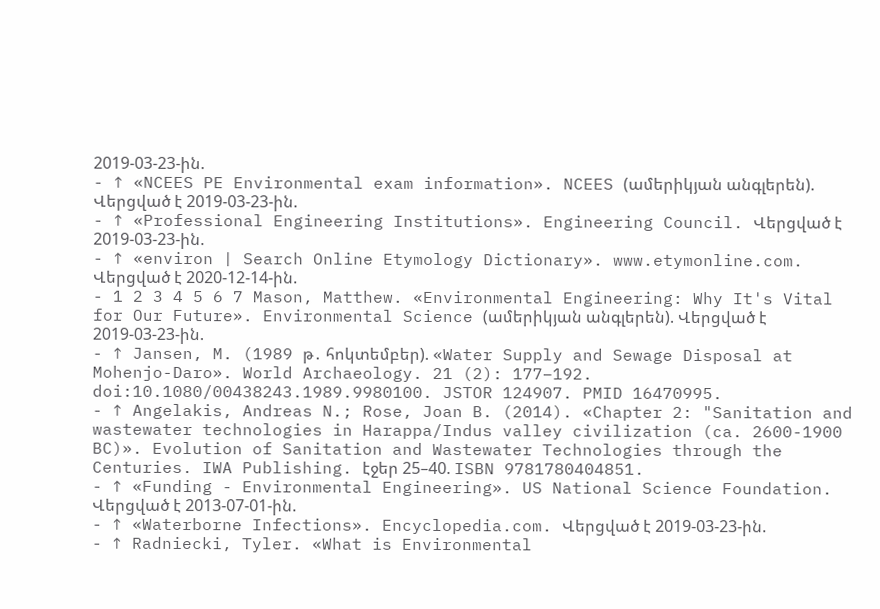2019-03-23-ին.
- ↑ «NCEES PE Environmental exam information». NCEES (ամերիկյան անգլերեն). Վերցված է 2019-03-23-ին.
- ↑ «Professional Engineering Institutions». Engineering Council. Վերցված է 2019-03-23-ին.
- ↑ «environ | Search Online Etymology Dictionary». www.etymonline.com. Վերցված է 2020-12-14-ին.
- 1 2 3 4 5 6 7 Mason, Matthew. «Environmental Engineering: Why It's Vital for Our Future». Environmental Science (ամերիկյան անգլերեն). Վերցված է 2019-03-23-ին.
- ↑ Jansen, M. (1989 թ․ հոկտեմբեր). «Water Supply and Sewage Disposal at Mohenjo-Daro». World Archaeology. 21 (2): 177–192. doi:10.1080/00438243.1989.9980100. JSTOR 124907. PMID 16470995.
- ↑ Angelakis, Andreas N.; Rose, Joan B. (2014). «Chapter 2: "Sanitation and wastewater technologies in Harappa/Indus valley civilization (ca. 2600-1900 BC)». Evolution of Sanitation and Wastewater Technologies through the Centuries. IWA Publishing. էջեր 25–40. ISBN 9781780404851.
- ↑ «Funding - Environmental Engineering». US National Science Foundation. Վերցված է 2013-07-01-ին.
- ↑ «Waterborne Infections». Encyclopedia.com. Վերցված է 2019-03-23-ին.
- ↑ Radniecki, Tyler. «What is Environmental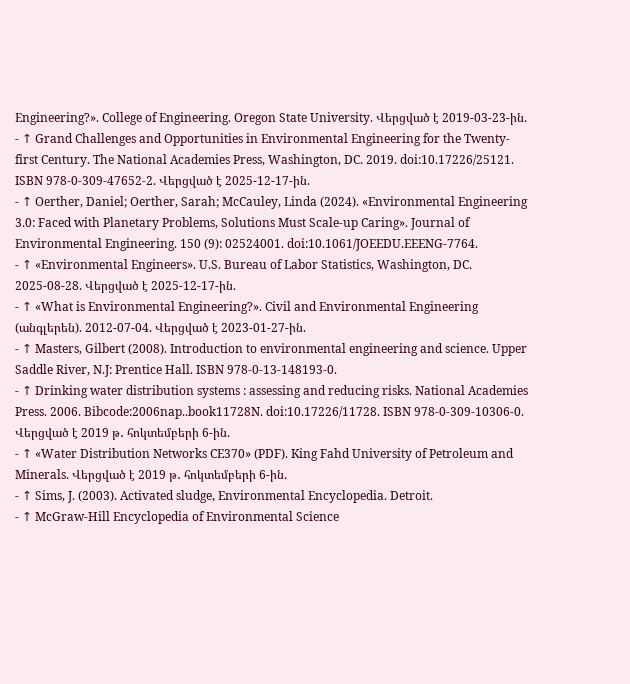Engineering?». College of Engineering. Oregon State University. Վերցված է 2019-03-23-ին.
- ↑ Grand Challenges and Opportunities in Environmental Engineering for the Twenty-first Century. The National Academies Press, Washington, DC. 2019. doi:10.17226/25121. ISBN 978-0-309-47652-2. Վերցված է 2025-12-17-ին.
- ↑ Oerther, Daniel; Oerther, Sarah; McCauley, Linda (2024). «Environmental Engineering 3.0: Faced with Planetary Problems, Solutions Must Scale-up Caring». Journal of Environmental Engineering. 150 (9): 02524001. doi:10.1061/JOEEDU.EEENG-7764.
- ↑ «Environmental Engineers». U.S. Bureau of Labor Statistics, Washington, DC. 2025-08-28. Վերցված է 2025-12-17-ին.
- ↑ «What is Environmental Engineering?». Civil and Environmental Engineering (անգլերեն). 2012-07-04. Վերցված է 2023-01-27-ին.
- ↑ Masters, Gilbert (2008). Introduction to environmental engineering and science. Upper Saddle River, N.J: Prentice Hall. ISBN 978-0-13-148193-0.
- ↑ Drinking water distribution systems : assessing and reducing risks. National Academies Press. 2006. Bibcode:2006nap..book11728N. doi:10.17226/11728. ISBN 978-0-309-10306-0. Վերցված է 2019 թ․ հոկտեմբերի 6-ին.
- ↑ «Water Distribution Networks CE370» (PDF). King Fahd University of Petroleum and Minerals. Վերցված է 2019 թ․ հոկտեմբերի 6-ին.
- ↑ Sims, J. (2003). Activated sludge, Environmental Encyclopedia. Detroit.
- ↑ McGraw-Hill Encyclopedia of Environmental Science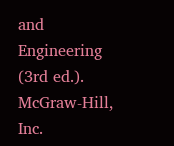and Engineering (3rd ed.). McGraw-Hill, Inc.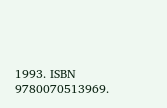1993. ISBN 9780070513969.